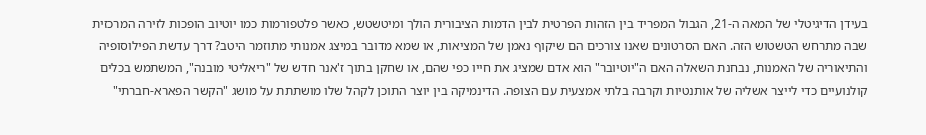בעידן הדיגיטלי של המאה ה-21, הגבול המפריד בין הזהות הפרטית לבין הדמות הציבורית הולך ומיטשטש, כאשר פלטפורמות כמו יוטיוב הופכות לזירה המרכזית שבה מתרחש הטשטוש הזה. האם הסרטונים שאנו צורכים הם שיקוף נאמן של המציאות, או שמא מדובר במיצג אמנותי מתוזמר היטב? דרך עדשת הפילוסופיה והתיאוריה של האמנות, נבחנת השאלה האם ה"יוטיובר" הוא אדם שמציג את חייו כפי שהם, או שחקן בתוך ז'אנר חדש של "ריאליטי מובנה", המשתמש בכלים קולנועיים כדי לייצר אשליה של אותנטיות וקרבה בלתי אמצעית עם הצופה. הדינמיקה בין יוצר התוכן לקהל שלו מושתתת על מושג "הקשר הפארא-חברתי"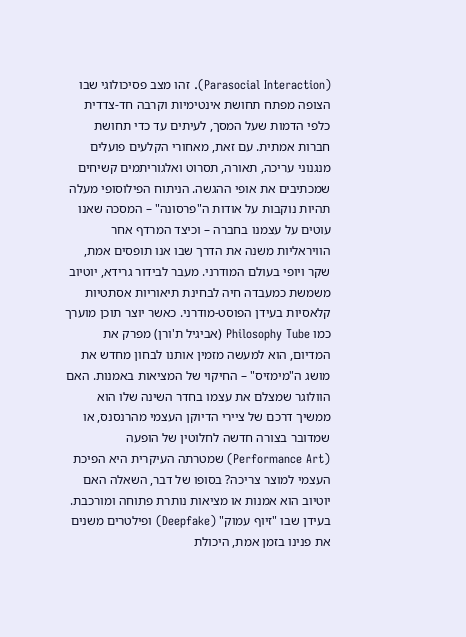(Parasocial Interaction). זהו מצב פסיכולוגי שבו הצופה מפתח תחושת אינטימיות וקרבה חד-צדדית כלפי הדמות שעל המסך, לעיתים עד כדי תחושת חברות אמתית. עם זאת, מאחורי הקלעים פועלים מנגנוני עריכה, תאורה, תסרוט ואלגוריתמים קשיחים שמכתיבים את אופי ההגשה. הניתוח הפילוסופי מעלה תהיות נוקבות על אודות ה"פרסונה" – המסכה שאנו עוטים על עצמנו בחברה – וכיצד המרדף אחר הוויראליות משנה את הדרך שבו אנו תופסים אמת, שקר ויופי בעולם המודרני. מעבר לבידור גרידא, יוטיוב משמשת כמעבדה חיה לבחינת תיאוריות אסתטיות קלאסיות בעידן הפוסט-מודרני. כאשר יוצר תוכן מוערך כמו Philosophy Tube (אביגיל ת'ורן) מפרק את המדיום, הוא למעשה מזמין אותנו לבחון מחדש את מושג ה"מימזיס" – החיקוי של המציאות באמנות. האם הוולוגר שמצלם את עצמו בחדר השינה שלו הוא ממשיך דרכם של ציירי הדיוקן העצמי מהרנסנס, או שמדובר בצורה חדשה לחלוטין של הופעה (Performance Art) שמטרתה העיקרית היא הפיכת העצמי למוצר צריכה? בסופו של דבר, השאלה האם יוטיוב הוא אמנות או מציאות נותרת פתוחה ומורכבת. בעידן שבו "זיוף עמוק" (Deepfake) ופילטרים משנים את פנינו בזמן אמת, היכולת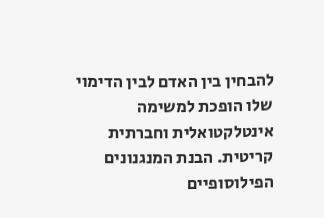להבחין בין האדם לבין הדימוי שלו הופכת למשימה אינטלקטואלית וחברתית קריטית. הבנת המנגנונים הפילוסופיים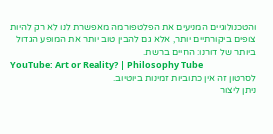והטכנולוגיים המניעים את הפלטפורמה מאפשרת לנו לא רק להיות צופים ביקורתיים יותר, אלא גם להבין טוב יותר את המופע הגדול ביותר של דורנו: החיים ברשת.
YouTube: Art or Reality? | Philosophy Tube
לסרטון זה אין כתוביות זמינות ביוטיוב.
ניתן ליצור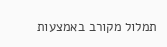תמלול מקורב באמצעות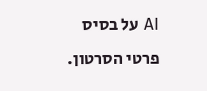AI על בסיס פרטי הסרטון.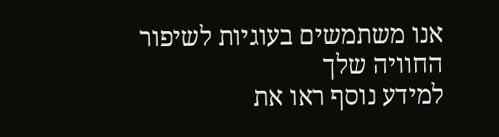אנו משתמשים בעוגיות לשיפור החוויה שלך
למידע נוסף ראו את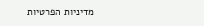מדיניות הפרטיות